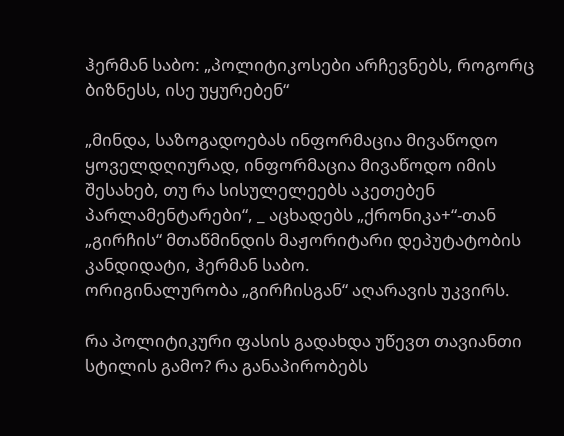ჰერმან საბო: „პოლიტიკოსები არჩევნებს, როგორც ბიზნესს, ისე უყურებენ“

„მინდა, საზოგადოებას ინფორმაცია მივაწოდო ყოველდღიურად, ინფორმაცია მივაწოდო იმის შესახებ, თუ რა სისულელეებს აკეთებენ პარლამენტარები“, _ აცხადებს „ქრონიკა+“-თან „გირჩის“ მთაწმინდის მაჟორიტარი დეპუტატობის კანდიდატი, ჰერმან საბო.
ორიგინალურობა „გირჩისგან“ აღარავის უკვირს.

რა პოლიტიკური ფასის გადახდა უწევთ თავიანთი სტილის გამო? რა განაპირობებს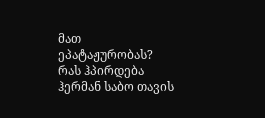მათ ეპატაჟურობას? რას ჰპირდება ჰერმან საბო თავის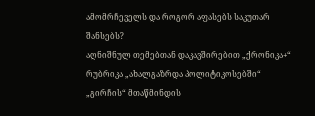ამომრჩეველს და როგორ აფასებს საკუთარ შანსებს?
აღნიშნულ თემებთან დაკავშირებით „ქრონიკა+“ რუბრიკა „ახალგაზრდა პოლიტიკოსებში“ „გირჩის“ მთაწმინდის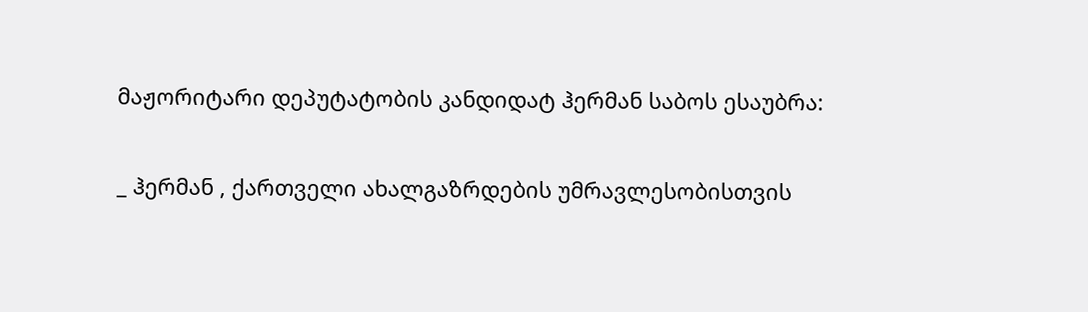მაჟორიტარი დეპუტატობის კანდიდატ ჰერმან საბოს ესაუბრა:

_ ჰერმან , ქართველი ახალგაზრდების უმრავლესობისთვის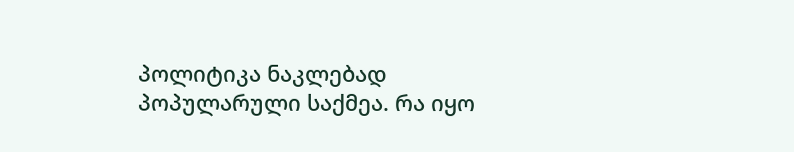პოლიტიკა ნაკლებად პოპულარული საქმეა. რა იყო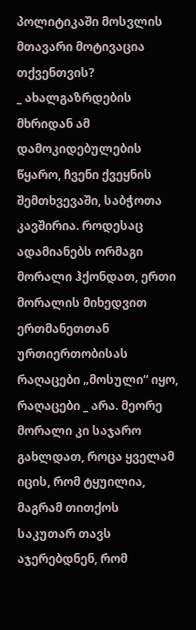პოლიტიკაში მოსვლის მთავარი მოტივაცია თქვენთვის?
_ ახალგაზრდების მხრიდან ამ დამოკიდებულების წყარო, ჩვენი ქვეყნის შემთხვევაში, საბჭოთა კავშირია. როდესაც ადამიანებს ორმაგი მორალი ჰქონდათ, ერთი მორალის მიხედვით ერთმანეთთან ურთიერთობისას რაღაცები „მოსული“ იყო, რაღაცები _ არა. მეორე მორალი კი საჯარო გახლდათ, როცა ყველამ იცის, რომ ტყუილია, მაგრამ თითქოს საკუთარ თავს აჯერებდნენ, რომ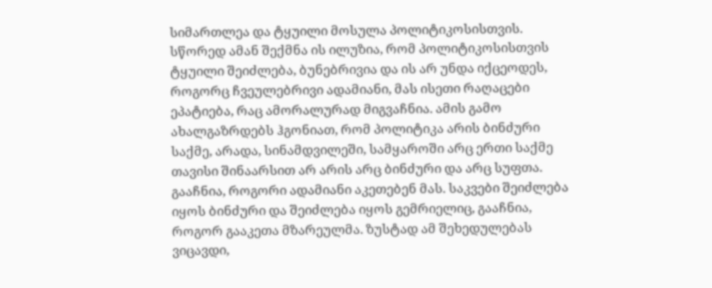სიმართლეა და ტყუილი მოსულა პოლიტიკოსისთვის. სწორედ ამან შექმნა ის ილუზია, რომ პოლიტიკოსისთვის ტყუილი შეიძლება, ბუნებრივია და ის არ უნდა იქცეოდეს, როგორც ჩვეულებრივი ადამიანი, მას ისეთი რაღაცები ეპატიება, რაც ამორალურად მიგვაჩნია. ამის გამო ახალგაზრდებს ჰგონიათ, რომ პოლიტიკა არის ბინძური საქმე, არადა, სინამდვილეში, სამყაროში არც ერთი საქმე თავისი შინაარსით არ არის არც ბინძური და არც სუფთა. გააჩნია, როგორი ადამიანი აკეთებენ მას. საკვები შეიძლება იყოს ბინძური და შეიძლება იყოს გემრიელიც, გააჩნია, როგორ გააკეთა მზარეულმა. ზუსტად ამ შეხედულებას ვიცავდი,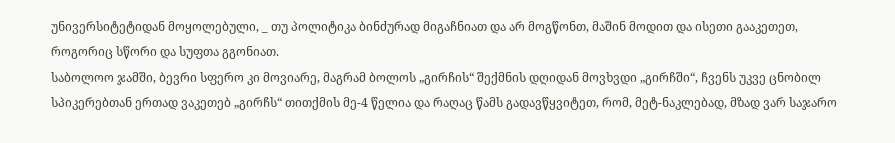უნივერსიტეტიდან მოყოლებული, _ თუ პოლიტიკა ბინძურად მიგაჩნიათ და არ მოგწონთ, მაშინ მოდით და ისეთი გააკეთეთ, როგორიც სწორი და სუფთა გგონიათ.
საბოლოო ჯამში, ბევრი სფერო კი მოვიარე, მაგრამ ბოლოს „გირჩის“ შექმნის დღიდან მოვხვდი „გირჩში“, ჩვენს უკვე ცნობილ სპიკერებთან ერთად ვაკეთებ „გირჩს“ თითქმის მე-4 წელია და რაღაც წამს გადავწყვიტეთ, რომ, მეტ-ნაკლებად, მზად ვარ საჯარო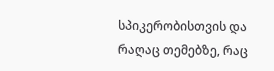სპიკერობისთვის და რაღაც თემებზე, რაც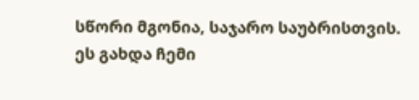სწორი მგონია, საჯარო საუბრისთვის. ეს გახდა ჩემი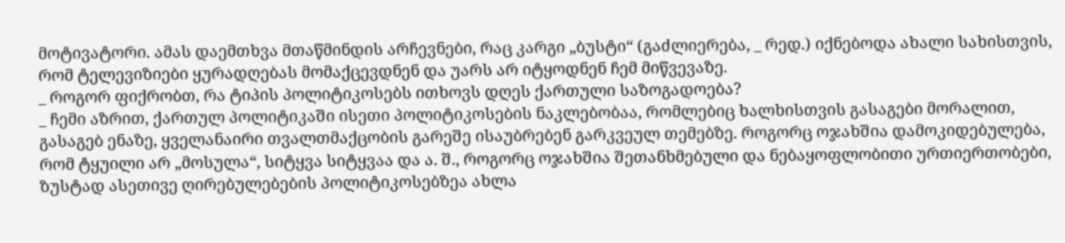მოტივატორი. ამას დაემთხვა მთაწმინდის არჩევნები, რაც კარგი „ბუსტი“ (გაძლიერება, _ რედ.) იქნებოდა ახალი სახისთვის, რომ ტელევიზიები ყურადღებას მომაქცევდნენ და უარს არ იტყოდნენ ჩემ მიწვევაზე.
_ როგორ ფიქრობთ, რა ტიპის პოლიტიკოსებს ითხოვს დღეს ქართული საზოგადოება?
_ ჩემი აზრით, ქართულ პოლიტიკაში ისეთი პოლიტიკოსების ნაკლებობაა, რომლებიც ხალხისთვის გასაგები მორალით, გასაგებ ენაზე, ყველანაირი თვალთმაქცობის გარეშე ისაუბრებენ გარკვეულ თემებზე. როგორც ოჯახშია დამოკიდებულება, რომ ტყუილი არ „მოსულა“, სიტყვა სიტყვაა და ა. შ., როგორც ოჯახშია შეთანხმებული და ნებაყოფლობითი ურთიერთობები, ზუსტად ასეთივე ღირებულებების პოლიტიკოსებზეა ახლა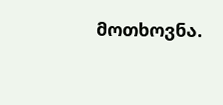მოთხოვნა.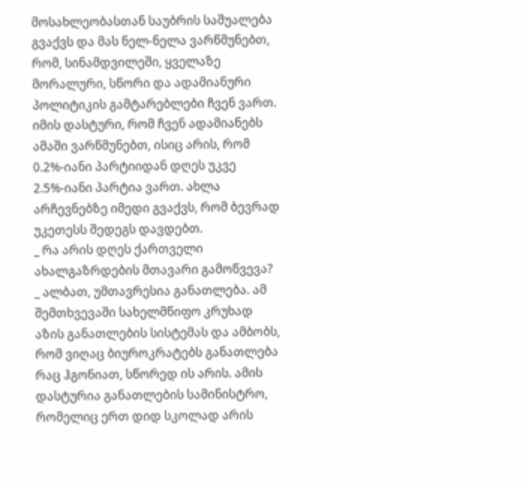მოსახლეობასთან საუბრის საშუალება გვაქვს და მას ნელ-ნელა ვარწმუნებთ, რომ, სინამდვილეში, ყველაზე მორალური, სწორი და ადამიანური პოლიტიკის გამტარებლები ჩვენ ვართ. იმის დასტური, რომ ჩვენ ადამიანებს ამაში ვარწმუნებთ, ისიც არის, რომ 0.2%-იანი პარტიიდან დღეს უკვე 2.5%-იანი პარტია ვართ. ახლა არჩევნებზე იმედი გვაქვს, რომ ბევრად უკეთესს შედეგს დავდებთ.
_ რა არის დღეს ქართველი ახალგაზრდების მთავარი გამოწვევა?
_ ალბათ, უმთავრესია განათლება. ამ შემთხვევაში სახელმწიფო კრუხად აზის განათლების სისტემას და ამბობს, რომ ვიღაც ბიუროკრატებს განათლება რაც ჰგონიათ, სწორედ ის არის. ამის დასტურია განათლების სამინისტრო, რომელიც ერთ დიდ სკოლად არის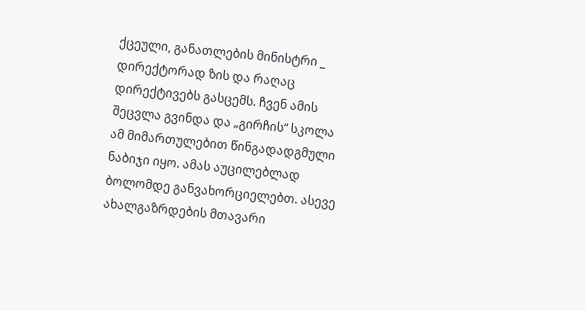ქცეული, განათლების მინისტრი _ დირექტორად ზის და რაღაც დირექტივებს გასცემს. ჩვენ ამის შეცვლა გვინდა და „გირჩის“ სკოლა ამ მიმართულებით წინგადადგმული ნაბიჯი იყო. ამას აუცილებლად ბოლომდე განვახორციელებთ. ასევე ახალგაზრდების მთავარი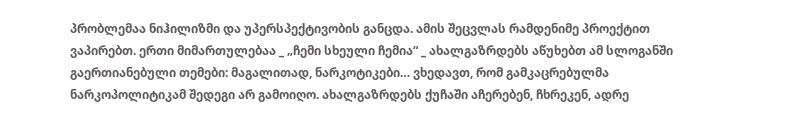პრობლემაა ნიჰილიზმი და უპერსპექტივობის განცდა. ამის შეცვლას რამდენიმე პროექტით ვაპირებთ. ერთი მიმართულებაა _ „ჩემი სხეული ჩემია“ _ ახალგაზრდებს აწუხებთ ამ სლოგანში გაერთიანებული თემები: მაგალითად, ნარკოტიკები… ვხედავთ, რომ გამკაცრებულმა ნარკოპოლიტიკამ შედეგი არ გამოიღო. ახალგაზრდებს ქუჩაში აჩერებენ, ჩხრეკენ, ადრე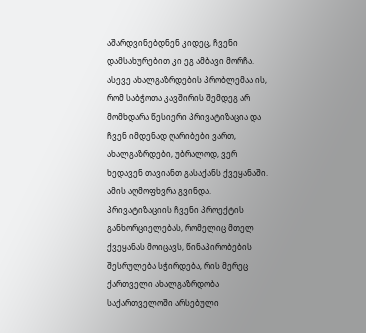აშარდვინებდნენ კიდეც, ჩვენი დამსახურებით კი ეგ ამბავი მორჩა. ასევე ახალგაზრდების პრობლემაა ის, რომ საბჭოთა კავშირის შემდეგ არ მომხდარა წესიერი პრივატიზაცია და ჩვენ იმდენად ღარიბები ვართ, ახალგაზრდები, უბრალოდ, ვერ ხედავენ თავიანთ გასაქანს ქვეყანაში. ამის აღმოფხვრა გვინდა. პრივატიზაციის ჩვენი პროექტის განხორციელებას, რომელიც მთელ ქვეყანას მოიცავს, წინაპირობების შესრულება სჭირდება, რის მერეც ქართველი ახალგაზრდობა საქართველოში არსებული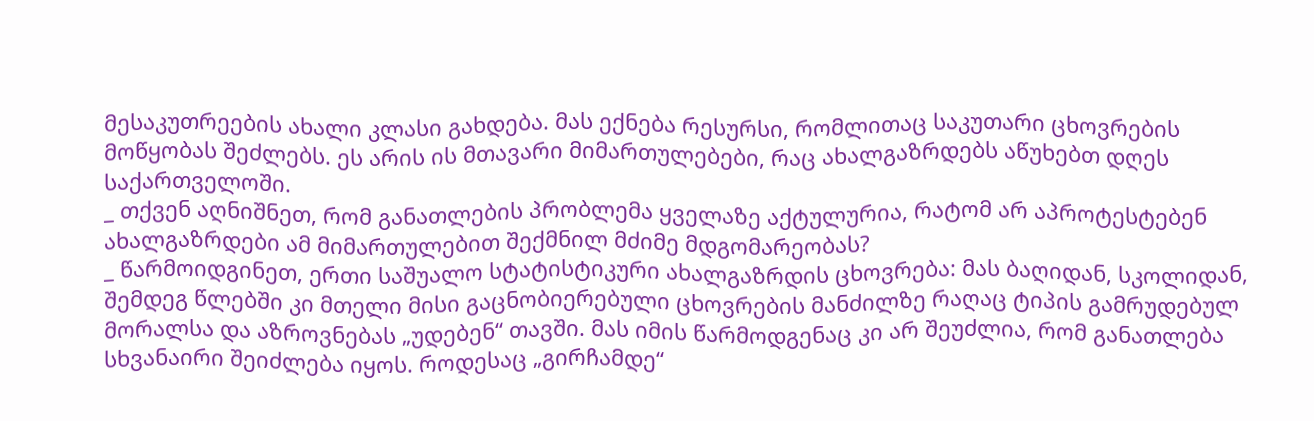მესაკუთრეების ახალი კლასი გახდება. მას ექნება რესურსი, რომლითაც საკუთარი ცხოვრების მოწყობას შეძლებს. ეს არის ის მთავარი მიმართულებები, რაც ახალგაზრდებს აწუხებთ დღეს საქართველოში.
_ თქვენ აღნიშნეთ, რომ განათლების პრობლემა ყველაზე აქტულურია, რატომ არ აპროტესტებენ ახალგაზრდები ამ მიმართულებით შექმნილ მძიმე მდგომარეობას?
_ წარმოიდგინეთ, ერთი საშუალო სტატისტიკური ახალგაზრდის ცხოვრება: მას ბაღიდან, სკოლიდან, შემდეგ წლებში კი მთელი მისი გაცნობიერებული ცხოვრების მანძილზე რაღაც ტიპის გამრუდებულ მორალსა და აზროვნებას „უდებენ“ თავში. მას იმის წარმოდგენაც კი არ შეუძლია, რომ განათლება სხვანაირი შეიძლება იყოს. როდესაც „გირჩამდე“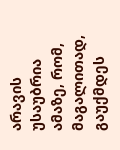არავის უსაუბრია ამაზე, რომ, მაგალითად, გაუქმდეს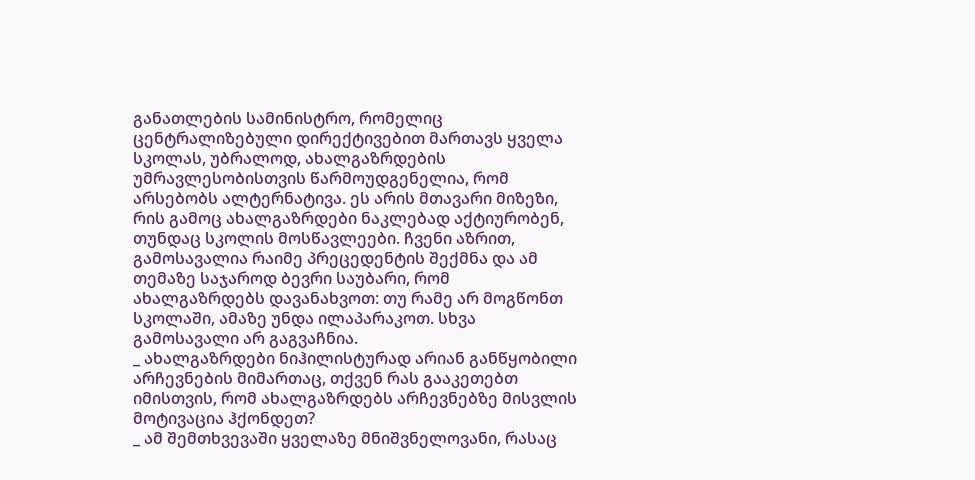განათლების სამინისტრო, რომელიც ცენტრალიზებული დირექტივებით მართავს ყველა სკოლას, უბრალოდ, ახალგაზრდების უმრავლესობისთვის წარმოუდგენელია, რომ არსებობს ალტერნატივა. ეს არის მთავარი მიზეზი, რის გამოც ახალგაზრდები ნაკლებად აქტიურობენ, თუნდაც სკოლის მოსწავლეები. ჩვენი აზრით, გამოსავალია რაიმე პრეცედენტის შექმნა და ამ თემაზე საჯაროდ ბევრი საუბარი, რომ ახალგაზრდებს დავანახვოთ: თუ რამე არ მოგწონთ სკოლაში, ამაზე უნდა ილაპარაკოთ. სხვა გამოსავალი არ გაგვაჩნია.
_ ახალგაზრდები ნიჰილისტურად არიან განწყობილი არჩევნების მიმართაც, თქვენ რას გააკეთებთ იმისთვის, რომ ახალგაზრდებს არჩევნებზე მისვლის მოტივაცია ჰქონდეთ?
_ ამ შემთხვევაში ყველაზე მნიშვნელოვანი, რასაც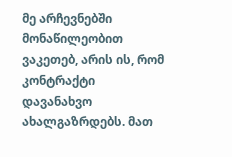მე არჩევნებში მონაწილეობით ვაკეთებ, არის ის, რომ კონტრაქტი დავანახვო ახალგაზრდებს. მათ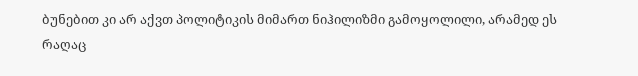ბუნებით კი არ აქვთ პოლიტიკის მიმართ ნიჰილიზმი გამოყოლილი, არამედ ეს რაღაც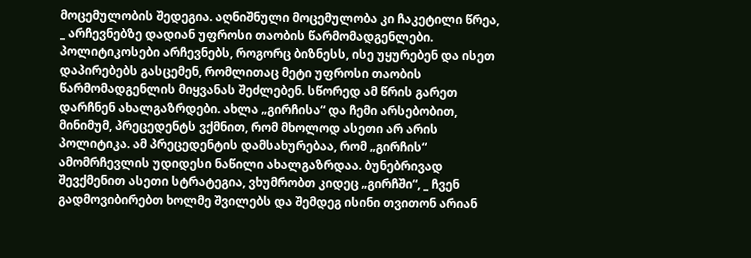მოცემულობის შედეგია. აღნიშნული მოცემულობა კი ჩაკეტილი წრეა, _ არჩევნებზე დადიან უფროსი თაობის წარმომადგენლები. პოლიტიკოსები არჩევნებს, როგორც ბიზნესს, ისე უყურებენ და ისეთ დაპირებებს გასცემენ, რომლითაც მეტი უფროსი თაობის წარმომადგენლის მიყვანას შეძლებენ. სწორედ ამ წრის გარეთ დარჩნენ ახალგაზრდები. ახლა „გირჩისა“ და ჩემი არსებობით, მინიმუმ, პრეცედენტს ვქმნით, რომ მხოლოდ ასეთი არ არის პოლიტიკა. ამ პრეცედენტის დამსახურებაა, რომ „გირჩის“ ამომრჩევლის უდიდესი ნაწილი ახალგაზრდაა. ბუნებრივად შევქმენით ასეთი სტრატეგია, ვხუმრობთ კიდეც „გირჩში“, _ ჩვენ გადმოვიბირებთ ხოლმე შვილებს და შემდეგ ისინი თვითონ არიან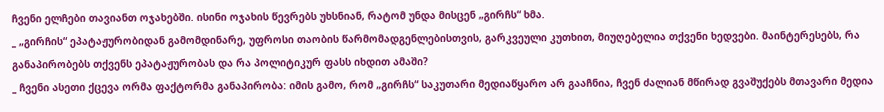ჩვენი ელჩები თავიანთ ოჯახებში. ისინი ოჯახის წევრებს უხსნიან, რატომ უნდა მისცენ „გირჩს“ ხმა.
_ „გირჩის“ ეპატაჟურობიდან გამომდინარე, უფროსი თაობის წარმომადგენლებისთვის, გარკვეული კუთხით, მიუღებელია თქვენი ხედვები. მაინტერესებს, რა განაპირობებს თქვენს ეპატაჟურობას და რა პოლიტიკურ ფასს იხდით ამაში?
_ ჩვენი ასეთი ქცევა ორმა ფაქტორმა განაპირობა: იმის გამო, რომ „გირჩს“ საკუთარი მედიაწყარო არ გააჩნია, ჩვენ ძალიან მწირად გვაშუქებს მთავარი მედია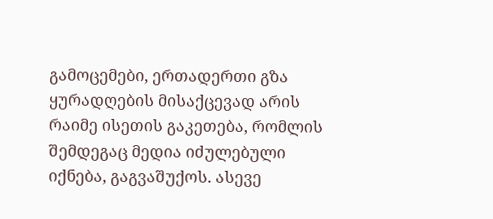გამოცემები, ერთადერთი გზა ყურადღების მისაქცევად არის რაიმე ისეთის გაკეთება, რომლის შემდეგაც მედია იძულებული იქნება, გაგვაშუქოს. ასევე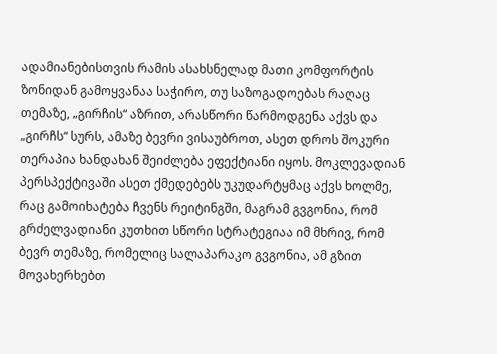ადამიანებისთვის რამის ასახსნელად მათი კომფორტის ზონიდან გამოყვანაა საჭირო, თუ საზოგადოებას რაღაც თემაზე, „გირჩის“ აზრით, არასწორი წარმოდგენა აქვს და „გირჩს“ სურს, ამაზე ბევრი ვისაუბროთ, ასეთ დროს შოკური თერაპია ხანდახან შეიძლება ეფექტიანი იყოს. მოკლევადიან პერსპექტივაში ასეთ ქმედებებს უკუდარტყმაც აქვს ხოლმე, რაც გამოიხატება ჩვენს რეიტინგში, მაგრამ გვგონია, რომ გრძელვადიანი კუთხით სწორი სტრატეგიაა იმ მხრივ, რომ ბევრ თემაზე, რომელიც სალაპარაკო გვგონია, ამ გზით მოვახერხებთ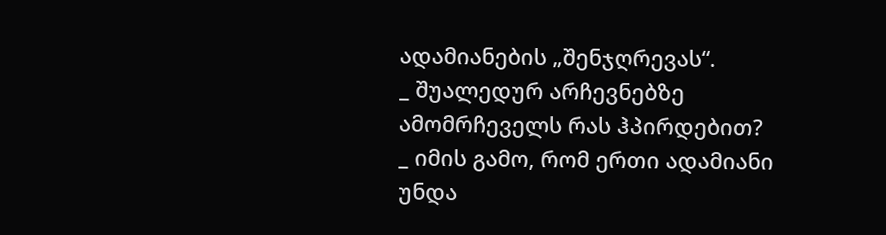ადამიანების „შენჯღრევას“.
_ შუალედურ არჩევნებზე ამომრჩეველს რას ჰპირდებით?
_ იმის გამო, რომ ერთი ადამიანი უნდა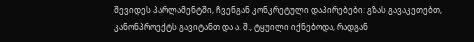შევიდეს პარლამენტში, ჩვენგან კონკრეტული დაპირებები: გზას გავაკეთებთ, კანონპროექტს გავიტანთ და ა. შ., ტყუილი იქნებოდა, რადგან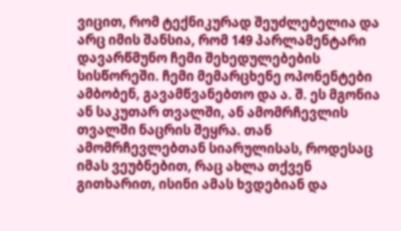ვიცით, რომ ტექნიკურად შეუძლებელია და არც იმის შანსია, რომ 149 პარლამენტარი დავარწმუნო ჩემი შეხედულებების სისწორეში. ჩემი მემარცხენე ოპონენტები ამბობენ, გავამწვანებთო და ა. შ. ეს მგონია ან საკუთარ თვალში, ან ამომრჩევლის თვალში ნაცრის შეყრა. თან ამომრჩევლებთან სიარულისას, როდესაც იმას ვეუბნებით, რაც ახლა თქვენ გითხარით, ისინი ამას ხვდებიან და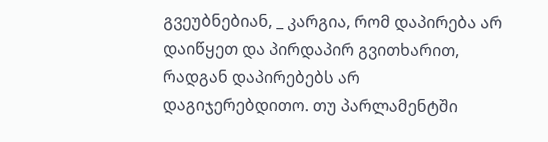გვეუბნებიან, _ კარგია, რომ დაპირება არ დაიწყეთ და პირდაპირ გვითხარით, რადგან დაპირებებს არ დაგიჯერებდითო. თუ პარლამენტში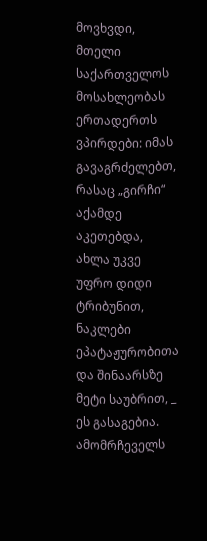მოვხვდი, მთელი საქართველოს მოსახლეობას ერთადერთს ვპირდები: იმას გავაგრძელებთ, რასაც „გირჩი“ აქამდე აკეთებდა, ახლა უკვე უფრო დიდი ტრიბუნით, ნაკლები ეპატაჟურობითა და შინაარსზე მეტი საუბრით, _ ეს გასაგებია. ამომრჩეველს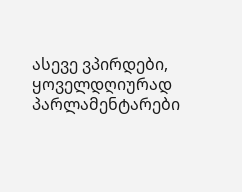ასევე ვპირდები, ყოველდღიურად პარლამენტარები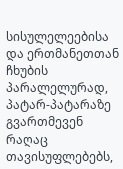სისულელეებისა და ერთმანეთთან ჩხუბის პარალელურად, პატარ-პატარაზე გვართმევენ რაღაც თავისუფლებებს,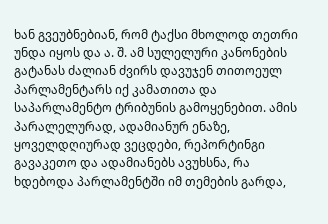ხან გვეუბნებიან, რომ ტაქსი მხოლოდ თეთრი უნდა იყოს და ა. შ. ამ სულელური კანონების გატანას ძალიან ძვირს დავუჯენ თითოეულ პარლამენტარს იქ კამათითა და საპარლამენტო ტრიბუნის გამოყენებით. ამის პარალელურად, ადამიანურ ენაზე, ყოველდღიურად ვეცდები, რეპორტინგი გავაკეთო და ადამიანებს ავუხსნა, რა ხდებოდა პარლამენტში იმ თემების გარდა,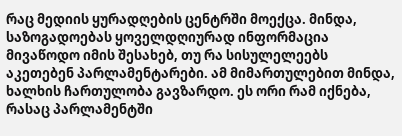რაც მედიის ყურადღების ცენტრში მოექცა. მინდა, საზოგადოებას ყოველდღიურად ინფორმაცია მივაწოდო იმის შესახებ, თუ რა სისულელეებს აკეთებენ პარლამენტარები. ამ მიმართულებით მინდა, ხალხის ჩართულობა გავზარდო. ეს ორი რამ იქნება, რასაც პარლამენტში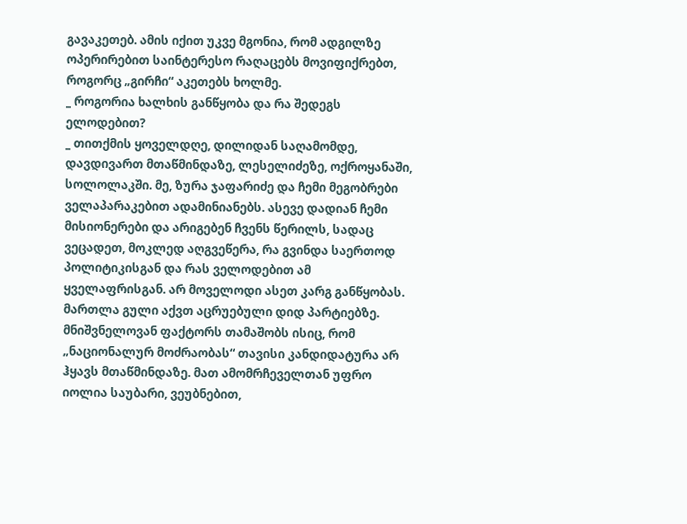გავაკეთებ. ამის იქით უკვე მგონია, რომ ადგილზე ოპერირებით საინტერესო რაღაცებს მოვიფიქრებთ, როგორც „გირჩი“ აკეთებს ხოლმე.
_ როგორია ხალხის განწყობა და რა შედეგს ელოდებით?
_ თითქმის ყოველდღე, დილიდან საღამომდე, დავდივართ მთაწმინდაზე, ლესელიძეზე, ოქროყანაში, სოლოლაკში. მე, ზურა ჯაფარიძე და ჩემი მეგობრები ველაპარაკებით ადამინიანებს. ასევე დადიან ჩემი მისიონერები და არიგებენ ჩვენს წერილს, სადაც ვეცადეთ, მოკლედ აღგვეწერა, რა გვინდა საერთოდ პოლიტიკისგან და რას ველოდებით ამ ყველაფრისგან. არ მოველოდი ასეთ კარგ განწყობას. მართლა გული აქვთ აცრუებული დიდ პარტიებზე. მნიშვნელოვან ფაქტორს თამაშობს ისიც, რომ „ნაციონალურ მოძრაობას“ თავისი კანდიდატურა არ ჰყავს მთაწმინდაზე. მათ ამომრჩეველთან უფრო იოლია საუბარი, ვეუბნებით,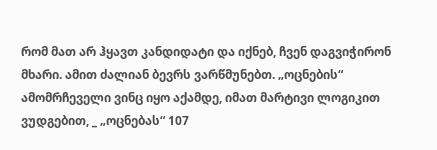რომ მათ არ ჰყავთ კანდიდატი და იქნებ, ჩვენ დაგვიჭირონ მხარი. ამით ძალიან ბევრს ვარწმუნებთ. „ოცნების“ ამომრჩეველი ვინც იყო აქამდე, იმათ მარტივი ლოგიკით ვუდგებით, _ „ოცნებას“ 107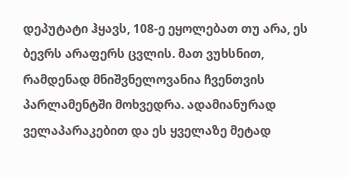დეპუტატი ჰყავს, 108-ე ეყოლებათ თუ არა, ეს ბევრს არაფერს ცვლის. მათ ვუხსნით, რამდენად მნიშვნელოვანია ჩვენთვის პარლამენტში მოხვედრა. ადამიანურად ველაპარაკებით და ეს ყველაზე მეტად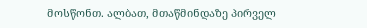მოსწონთ. ალბათ, მთაწმინდაზე პირველ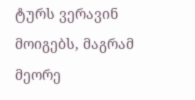ტურს ვერავინ მოიგებს, მაგრამ მეორე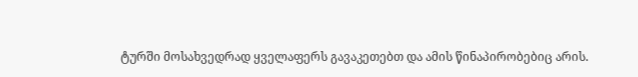ტურში მოსახვედრად ყველაფერს გავაკეთებთ და ამის წინაპირობებიც არის.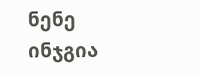ნენე ინჯგია